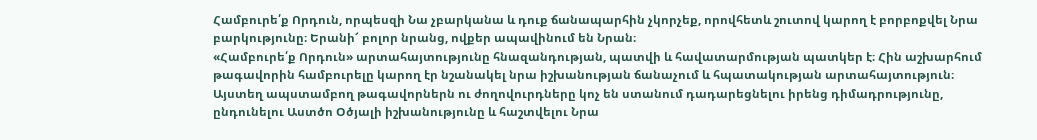Համբուրե՛ք Որդուն, որպեսզի Նա չբարկանա և դուք ճանապարհին չկորչեք, որովհետև շուտով կարող է բորբոքվել Նրա բարկությունը։ Երանի՜ բոլոր նրանց, ովքեր ապավինում են Նրան։
«Համբուրե՛ք Որդուն» արտահայտությունը հնազանդության, պատվի և հավատարմության պատկեր է։ Հին աշխարհում թագավորին համբուրելը կարող էր նշանակել նրա իշխանության ճանաչում և հպատակության արտահայտություն։ Այստեղ ապստամբող թագավորներն ու ժողովուրդները կոչ են ստանում դադարեցնելու իրենց դիմադրությունը, ընդունելու Աստծո Օծյալի իշխանությունը և հաշտվելու Նրա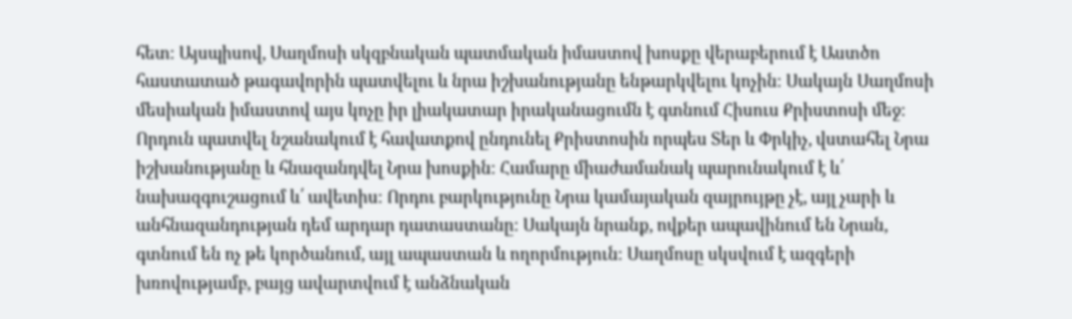հետ։ Այսպիսով, Սաղմոսի սկզբնական պատմական իմաստով խոսքը վերաբերում է Աստծո հաստատած թագավորին պատվելու և նրա իշխանությանը ենթարկվելու կոչին։ Սակայն Սաղմոսի մեսիական իմաստով այս կոչը իր լիակատար իրականացումն է գտնում Հիսուս Քրիստոսի մեջ։ Որդուն պատվել նշանակում է հավատքով ընդունել Քրիստոսին որպես Տեր և Փրկիչ, վստահել Նրա իշխանությանը և հնազանդվել Նրա խոսքին։ Համարը միաժամանակ պարունակում է և՛ նախազգուշացում և՛ ավետիս։ Որդու բարկությունը Նրա կամայական զայրույթը չէ, այլ չարի և անհնազանդության դեմ արդար դատաստանը։ Սակայն նրանք, ովքեր ապավինում են Նրան, գտնում են ոչ թե կործանում, այլ ապաստան և ողորմություն։ Սաղմոսը սկսվում է ազգերի խռովությամբ, բայց ավարտվում է անձնական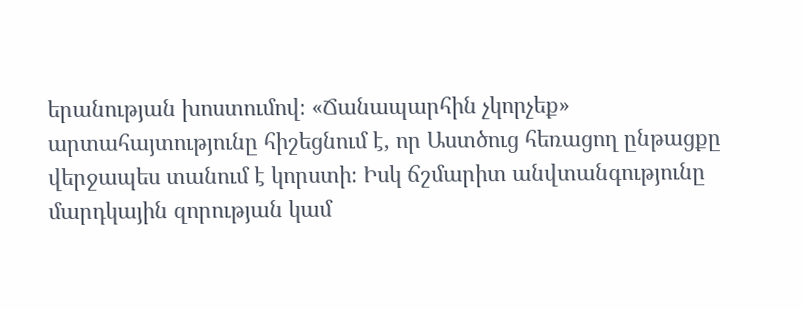երանության խոստումով։ «Ճանապարհին չկորչեք» արտահայտությունը հիշեցնում է, որ Աստծուց հեռացող ընթացքը վերջապես տանում է կորստի։ Իսկ ճշմարիտ անվտանգությունը մարդկային զորության կամ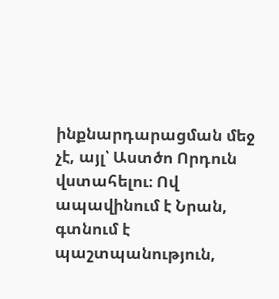ինքնարդարացման մեջ չէ, այլ՝ Աստծո Որդուն վստահելու։ Ով ապավինում է Նրան, գտնում է պաշտպանություն,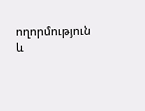ողորմություն և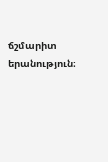ճշմարիտ երանություն։